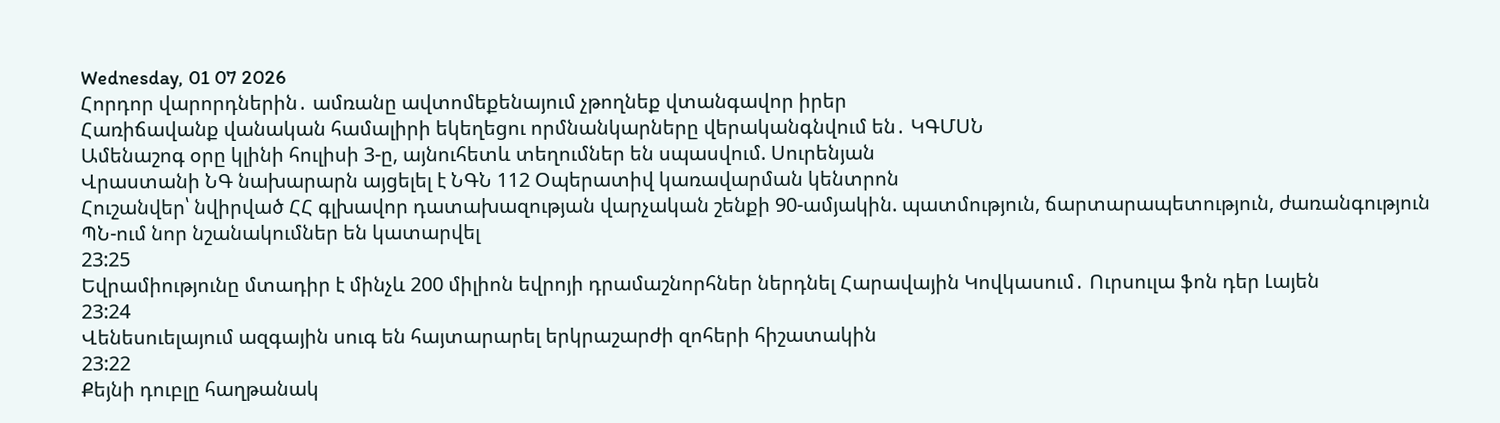Wednesday, 01 07 2026
Հորդոր վարորդներին․ ամռանը ավտոմեքենայում չթողնեք վտանգավոր իրեր
Հառիճավանք վանական համալիրի եկեղեցու որմնանկարները վերականգնվում են․ ԿԳՄՍՆ
Ամենաշոգ օրը կլինի հուլիսի 3-ը, այնուհետև տեղումներ են սպասվում. Սուրենյան
Վրաստանի ՆԳ նախարարն այցելել է ՆԳՆ 112 Օպերատիվ կառավարման կենտրոն
Հուշանվեր՝ նվիրված ՀՀ գլխավոր դատախազության վարչական շենքի 90-ամյակին. պատմություն, ճարտարապետություն, ժառանգություն
ՊՆ-ում նոր նշանակումներ են կատարվել
23:25
Եվրամիությունը մտադիր է մինչև 200 միլիոն եվրոյի դրամաշնորհներ ներդնել Հարավային Կովկասում․ Ուրսուլա ֆոն դեր Լայեն
23:24
Վենեսուելայում ազգային սուգ են հայտարարել երկրաշարժի զոհերի հիշատակին
23:22
Քեյնի դուբլը հաղթանակ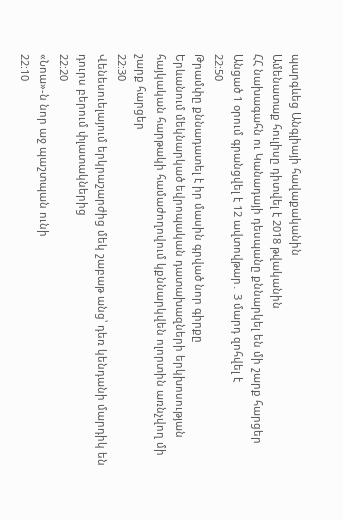պարգևեց Անգլիայի հավաքականին
Ամենատաք հուլիսը դիտվել է 2018 թվականին
ՀՀ նախագահն ու Կանադայի դեսպանը քննարկել են մի շարք հարցեր
Անցած 1 օրում գրանցվել է 12 ավտովթար․ 3 մարդ զոհվել է
22:50
Թրամփը քննադատել է իր մասին գրված նոր գիրքը
Երևանում մեկնարկած եվրոպական դատախազների երկխոսության հայկական հարթակի համաժողովում կքննարկվեն ոլորտին առնչվող մի շարք հարցեր
22:30
Վենեսուելայում երկրաշարժից մեկ շաբաթ անց՝ դեռ կենդանի մարդիկ են դուրս բերում փլատակներից
22:20
«Նոա»-ն նոր աջ պաշտպան ունի
22:10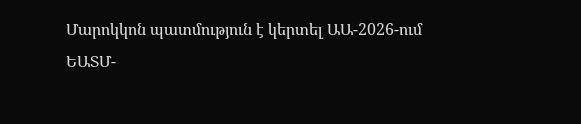Մարոկկոն պատմություն է կերտել ԱԱ-2026-ում
ԵԱՏՄ-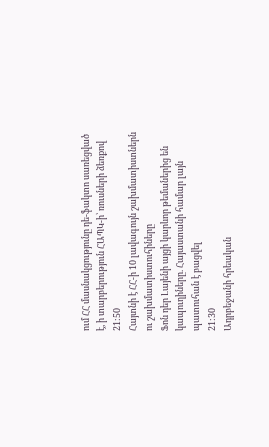ում ՀՀ մասնակցությունը դե-ֆակտո սառեցված է, ի տարբերություն ՀԱՊԿ-ի՝ ռուսների ձեռքով
21:50
Հայտնի է ՀՀ-ի 10 լավագույն շախմատիստներն ու շախմատիստուհիները
Ֆոն դեր Լայենի այցի կարևոր թեմաներից են կապուղիները. Հայաստանի համար լայն պատուհան է բացվել
21:30
Ադրբեջանի հրեական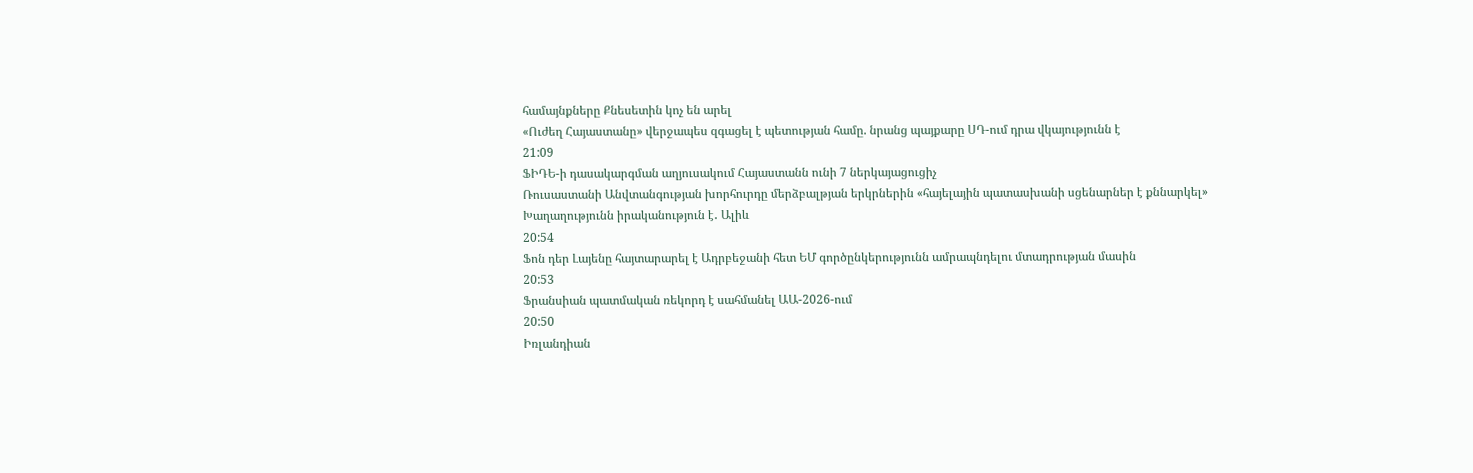համայնքները Քնեսետին կոչ են արել
«Ուժեղ Հայաստանը» վերջապես զգացել է պետության համը. նրանց պայքարը ՍԴ-ում դրա վկայությունն է
21:09
ՖԻԴԵ-ի դասակարգման աղյուսակում Հայաստանն ունի 7 ներկայացուցիչ
Ռուսաստանի Անվտանգության խորհուրդը մերձբալթյան երկրներին «հայելային պատասխանի սցենարներ է քննարկել»
Խաղաղությունն իրականություն է․ Ալիև
20:54
Ֆոն դեր Լայենը հայտարարել է Ադրբեջանի հետ ԵՄ գործընկերությունն ամրապնդելու մտադրության մասին
20:53
Ֆրանսիան պատմական ռեկորդ է սահմանել ԱԱ-2026-ում
20:50
Իռլանդիան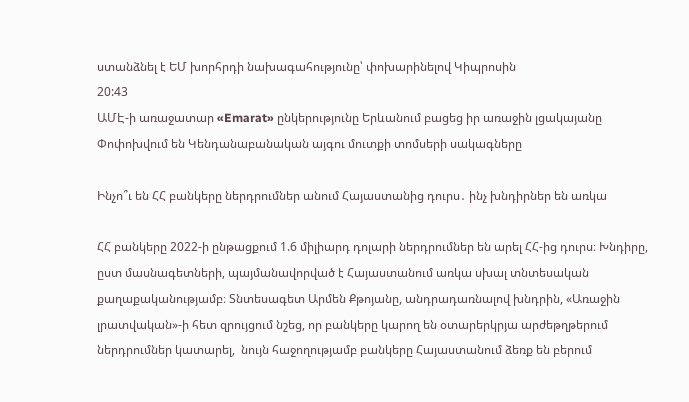ստանձնել է ԵՄ խորհրդի նախագահությունը՝ փոխարինելով Կիպրոսին
20:43
ԱՄԷ-ի առաջատար «Emarat» ընկերությունը Երևանում բացեց իր առաջին լցակայանը
Փոփոխվում են Կենդանաբանական այգու մուտքի տոմսերի սակագները

Ինչո՞ւ են ՀՀ բանկերը ներդրումներ անում Հայաստանից դուրս․ ինչ խնդիրներ են առկա

ՀՀ բանկերը 2022-ի ընթացքում 1.6 միլիարդ դոլարի ներդրումներ են արել ՀՀ-ից դուրս։ Խնդիրը, ըստ մասնագետների, պայմանավորված է Հայաստանում առկա սխալ տնտեսական քաղաքականությամբ։ Տնտեսագետ Արմեն Քթոյանը, անդրադառնալով խնդրին, «Առաջին լրատվական»-ի հետ զրույցում նշեց, որ բանկերը կարող են օտարերկրյա արժեթղթերում ներդրումներ կատարել,  նույն հաջողությամբ բանկերը Հայաստանում ձեռք են բերում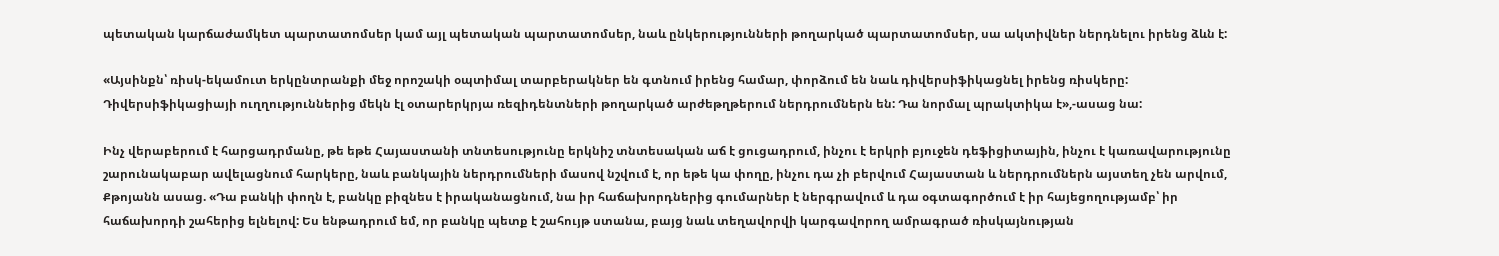պետական կարճաժամկետ պարտատոմսեր կամ այլ պետական պարտատոմսեր, նաև ընկերությունների թողարկած պարտատոմսեր, սա ակտիվներ ներդնելու իրենց ձևն է:

«Այսինքն՝ ռիսկ-եկամուտ երկընտրանքի մեջ որոշակի օպտիմալ տարբերակներ են գտնում իրենց համար, փորձում են նաև դիվերսիֆիկացնել իրենց ռիսկերը: Դիվերսիֆիկացիայի ուղղություններից մեկն էլ օտարերկրյա ռեզիդենտների թողարկած արժեթղթերում ներդրումներն են: Դա նորմալ պրակտիկա է»,-ասաց նա:

Ինչ վերաբերում է հարցադրմանը, թե եթե Հայաստանի տնտեսությունը երկնիշ տնտեսական աճ է ցուցադրում, ինչու է երկրի բյուջեն դեֆիցիտային, ինչու է կառավարությունը շարունակաբար ավելացնում հարկերը, նաև բանկային ներդրումների մասով նշվում է, որ եթե կա փողը, ինչու դա չի բերվում Հայաստան և ներդրումներն այստեղ չեն արվում, Քթոյանն ասաց. «Դա բանկի փողն է, բանկը բիզնես է իրականացնում, նա իր հաճախորդներից գումարներ է ներգրավում և դա օգտագործում է իր հայեցողությամբ՝ իր հաճախորդի շահերից ելնելով: Ես ենթադրում եմ, որ բանկը պետք է շահույթ ստանա, բայց նաև տեղավորվի կարգավորող ամրագրած ռիսկայնության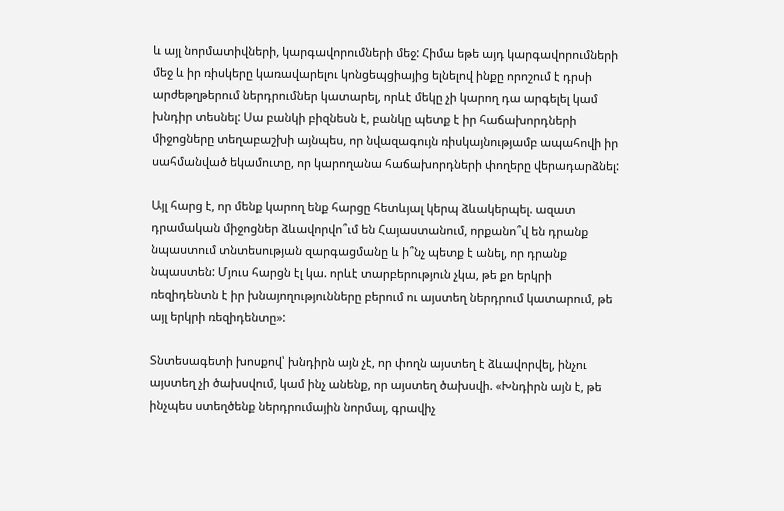և այլ նորմատիվների, կարգավորումների մեջ: Հիմա եթե այդ կարգավորումների մեջ և իր ռիսկերը կառավարելու կոնցեպցիայից ելնելով ինքը որոշում է դրսի արժեթղթերում ներդրումներ կատարել, որևէ մեկը չի կարող դա արգելել կամ խնդիր տեսնել: Սա բանկի բիզնեսն է, բանկը պետք է իր հաճախորդների միջոցները տեղաբաշխի այնպես, որ նվազագույն ռիսկայնությամբ ապահովի իր սահմանված եկամուտը, որ կարողանա հաճախորդների փողերը վերադարձնել:

Այլ հարց է, որ մենք կարող ենք հարցը հետևյալ կերպ ձևակերպել. ազատ դրամական միջոցներ ձևավորվո՞ւմ են Հայաստանում, որքանո՞վ են դրանք նպաստում տնտեսության զարգացմանը և ի՞նչ պետք է անել, որ դրանք նպաստեն: Մյուս հարցն էլ կա. որևէ տարբերություն չկա, թե քո երկրի ռեզիդենտն է իր խնայողությունները բերում ու այստեղ ներդրում կատարում, թե այլ երկրի ռեզիդենտը»:

Տնտեսագետի խոսքով՝ խնդիրն այն չէ, որ փողն այստեղ է ձևավորվել, ինչու այստեղ չի ծախսվում, կամ ինչ անենք, որ այստեղ ծախսվի. «Խնդիրն այն է, թե ինչպես ստեղծենք ներդրումային նորմալ, գրավիչ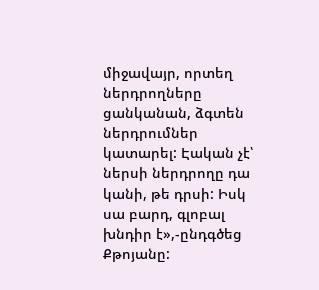միջավայր, որտեղ ներդրողները ցանկանան, ձգտեն ներդրումներ կատարել: Էական չէ՝ ներսի ներդրողը դա կանի, թե դրսի: Իսկ սա բարդ, գլոբալ խնդիր է»,-ընդգծեց Քթոյանը: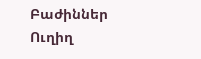Բաժիններ
Ուղիղ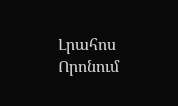Լրահոս
Որոնում